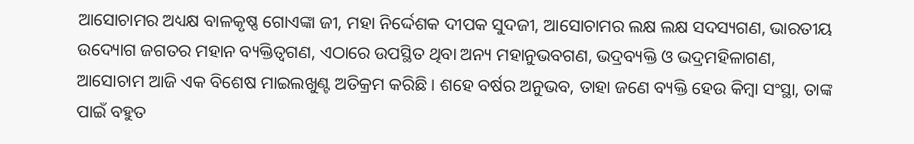ଆସୋଚାମର ଅଧ୍ୟକ୍ଷ ବାଳକୃଷ୍ଣ ଗୋଏଙ୍କା ଜୀ, ମହା ନିର୍ଦ୍ଦେଶକ ଦୀପକ ସୁଦଜୀ, ଆସୋଚାମର ଲକ୍ଷ ଲକ୍ଷ ସଦସ୍ୟଗଣ, ଭାରତୀୟ ଉଦ୍ୟୋଗ ଜଗତର ମହାନ ବ୍ୟକ୍ତିତ୍ୱଗଣ, ଏଠାରେ ଉପସ୍ଥିତ ଥିବା ଅନ୍ୟ ମହାନୁଭବଗଣ, ଭଦ୍ରବ୍ୟକ୍ତି ଓ ଭଦ୍ରମହିଳାଗଣ,
ଆସୋଚାମ ଆଜି ଏକ ବିଶେଷ ମାଇଲଖୁଣ୍ଟ ଅତିକ୍ରମ କରିଛି । ଶହେ ବର୍ଷର ଅନୁଭବ, ତାହା ଜଣେ ବ୍ୟକ୍ତି ହେଉ କିମ୍ବା ସଂସ୍ଥା, ତାଙ୍କ ପାଇଁ ବହୁତ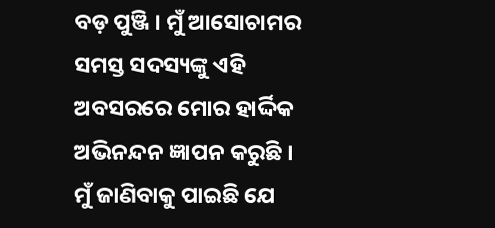ବଡ଼ ପୁଞ୍ଜି । ମୁଁ ଆସୋଚାମର ସମସ୍ତ ସଦସ୍ୟଙ୍କୁ ଏହି ଅବସରରେ ମୋର ହାର୍ଦ୍ଦିକ ଅଭିନନ୍ଦନ ଜ୍ଞାପନ କରୁଛି ।
ମୁଁ ଜାଣିବାକୁ ପାଇଛି ଯେ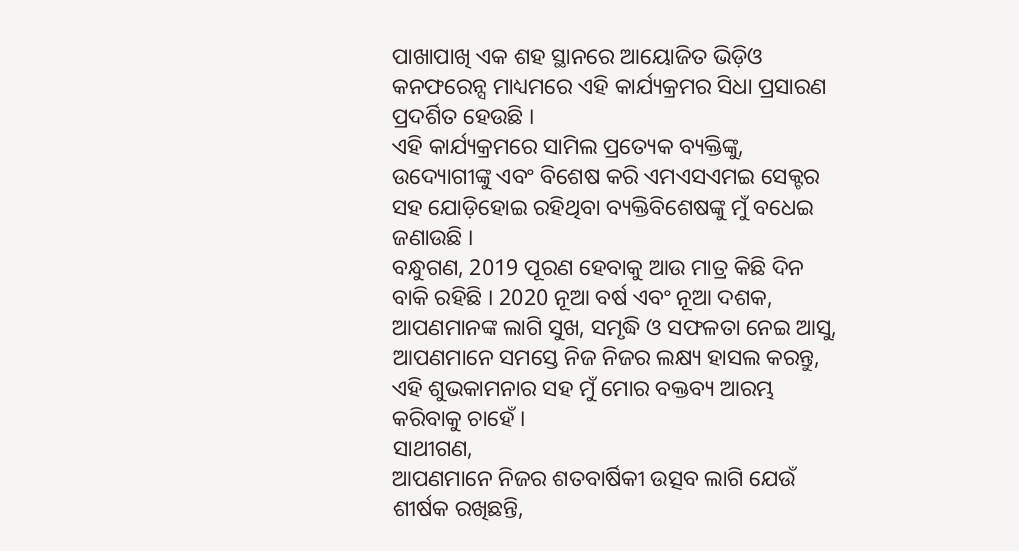ପାଖାପାଖି ଏକ ଶହ ସ୍ଥାନରେ ଆୟୋଜିତ ଭିଡ଼ିଓ କନଫରେନ୍ସ ମାଧ୍ୟମରେ ଏହି କାର୍ଯ୍ୟକ୍ରମର ସିଧା ପ୍ରସାରଣ ପ୍ରଦର୍ଶିତ ହେଉଛି ।
ଏହି କାର୍ଯ୍ୟକ୍ରମରେ ସାମିଲ ପ୍ରତ୍ୟେକ ବ୍ୟକ୍ତିଙ୍କୁ, ଉଦ୍ୟୋଗୀଙ୍କୁ ଏବଂ ବିଶେଷ କରି ଏମଏସଏମଇ ସେକ୍ଟର ସହ ଯୋଡ଼ିହୋଇ ରହିଥିବା ବ୍ୟକ୍ତିବିଶେଷଙ୍କୁ ମୁଁ ବଧେଇ ଜଣାଉଛି ।
ବନ୍ଧୁଗଣ, 2019 ପୂରଣ ହେବାକୁ ଆଉ ମାତ୍ର କିଛି ଦିନ ବାକି ରହିଛି । 2020 ନୂଆ ବର୍ଷ ଏବଂ ନୂଆ ଦଶକ, ଆପଣମାନଙ୍କ ଲାଗି ସୁଖ, ସମୃଦ୍ଧି ଓ ସଫଳତା ନେଇ ଆସୁ, ଆପଣମାନେ ସମସ୍ତେ ନିଜ ନିଜର ଲକ୍ଷ୍ୟ ହାସଲ କରନ୍ତୁ, ଏହି ଶୁଭକାମନାର ସହ ମୁଁ ମୋର ବକ୍ତବ୍ୟ ଆରମ୍ଭ କରିବାକୁ ଚାହେଁ ।
ସାଥୀଗଣ,
ଆପଣମାନେ ନିଜର ଶତବାର୍ଷିକୀ ଉତ୍ସବ ଲାଗି ଯେଉଁ ଶୀର୍ଷକ ରଖିଛନ୍ତି,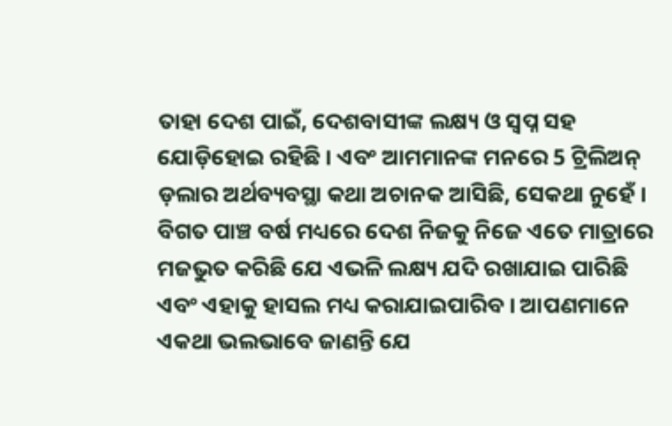ତାହା ଦେଶ ପାଇଁ, ଦେଶବାସୀଙ୍କ ଲକ୍ଷ୍ୟ ଓ ସ୍ୱପ୍ନ ସହ ଯୋଡ଼ିହୋଇ ରହିଛି । ଏବଂ ଆମମାନଙ୍କ ମନରେ 5 ଟ୍ରିଲିଅନ୍ ଡ଼ଲାର ଅର୍ଥବ୍ୟବସ୍ଥା କଥା ଅଚାନକ ଆସିଛି, ସେକଥା ନୁହେଁ । ବିଗତ ପାଞ୍ଚ ବର୍ଷ ମଧ୍ୟରେ ଦେଶ ନିଜକୁ ନିଜେ ଏତେ ମାତ୍ରାରେ ମଜଭୁତ କରିଛି ଯେ ଏଭଳି ଲକ୍ଷ୍ୟ ଯଦି ରଖାଯାଇ ପାରିଛି ଏବଂ ଏହାକୁ ହାସଲ ମଧ୍ୟ କରାଯାଇପାରିବ । ଆପଣମାନେ ଏକଥା ଭଲଭାବେ ଜାଣନ୍ତି ଯେ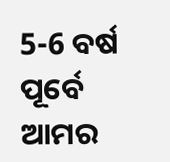5-6 ବର୍ଷ ପୂର୍ବେ ଆମର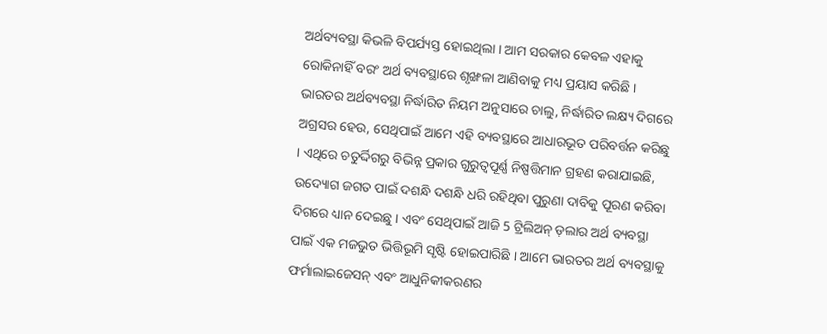ଅର୍ଥବ୍ୟବସ୍ଥା କିଭଳି ବିପର୍ଯ୍ୟସ୍ତ ହୋଇଥିଲା । ଆମ ସରକାର କେବଳ ଏହାକୁ ରୋକିନାହିଁ ବରଂ ଅର୍ଥ ବ୍ୟବସ୍ଥାରେ ଶୃଙ୍ଖଳା ଆଣିବାକୁ ମଧ୍ୟ ପ୍ରୟାସ କରିଛି ।
ଭାରତର ଅର୍ଥବ୍ୟବସ୍ଥା ନିର୍ଦ୍ଧାରିତ ନିୟମ ଅନୁସାରେ ଚାଲୁ, ନିର୍ଦ୍ଧାରିତ ଲକ୍ଷ୍ୟ ଦିଗରେ ଅଗ୍ରସର ହେଉ, ସେଥିପାଇଁ ଆମେ ଏହି ବ୍ୟବସ୍ଥାରେ ଆଧାରଭୂତ ପରିବର୍ତ୍ତନ କରିଛୁ । ଏଥିରେ ଚତୁର୍ଦ୍ଦିଗରୁ ବିଭିନ୍ନ ପ୍ରକାର ଗୁରୁତ୍ୱପୂର୍ଣ୍ଣ ନିଷ୍ପତ୍ତିମାନ ଗ୍ରହଣ କରାଯାଇଛି, ଉଦ୍ୟୋଗ ଜଗତ ପାଇଁ ଦଶନ୍ଧି ଦଶନ୍ଧି ଧରି ରହିଥିବା ପୁରୁଣା ଦାବିକୁ ପୂରଣ କରିବା ଦିଗରେ ଧ୍ୟାନ ଦେଇଛୁ । ଏବଂ ସେଥିପାଇଁ ଆଜି 5 ଟ୍ରିଲିଅନ୍ ଡ଼ଲାର ଅର୍ଥ ବ୍ୟବସ୍ଥା ପାଇଁ ଏକ ମଜଭୁତ ଭିତ୍ତିଭୂମି ସୃଷ୍ଟି ହୋଇପାରିଛି । ଆମେ ଭାରତର ଅର୍ଥ ବ୍ୟବସ୍ଥାକୁ ଫର୍ମାଲାଇଜେସନ୍ ଏବଂ ଆଧୁନିକୀକରଣର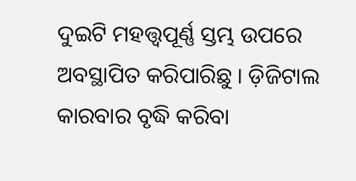ଦୁଇଟି ମହତ୍ତ୍ୱପୂର୍ଣ୍ଣ ସ୍ତମ୍ଭ ଉପରେ ଅବସ୍ଥାପିତ କରିପାରିଛୁ । ଡ଼ିଜିଟାଲ କାରବାର ବୃଦ୍ଧି କରିବା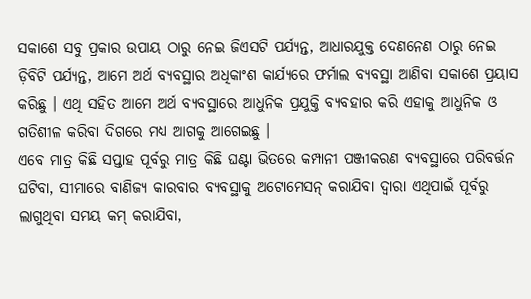ସକାଶେ ସବୁ ପ୍ରକାର ଉପାୟ ଠାରୁ ନେଇ ଜିଏସଟି ପର୍ଯ୍ୟନ୍ତ, ଆଧାରଯୁକ୍ତ ଦେଣନେଣ ଠାରୁ ନେଇ ଡ଼ିବିଟି ପର୍ଯ୍ୟନ୍ତ, ଆମେ ଅର୍ଥ ବ୍ୟବସ୍ଥାର ଅଧିକାଂଶ କାର୍ଯ୍ୟରେ ଫର୍ମାଲ ବ୍ୟବସ୍ଥା ଆଣିବା ସକାଶେ ପ୍ରୟାସ କରିଛୁ । ଏଥି ସହିତ ଆମେ ଅର୍ଥ ବ୍ୟବସ୍ଥାରେ ଆଧୁନିକ ପ୍ରଯୁକ୍ତି ବ୍ୟବହାର କରି ଏହାକୁ ଆଧୁନିକ ଓ ଗତିଶୀଳ କରିବା ଦିଗରେ ମଧ୍ୟ ଆଗକୁ ଆଗେଇଛୁ ।
ଏବେ ମାତ୍ର କିଛି ସପ୍ତାହ ପୂର୍ବରୁ ମାତ୍ର କିଛି ଘଣ୍ଟା ଭିତରେ କମ୍ପାନୀ ପଞ୍ଜୀକରଣ ବ୍ୟବସ୍ଥାରେ ପରିବର୍ତ୍ତନ ଘଟିବା, ସୀମାରେ ବାଣିଜ୍ୟ କାରବାର ବ୍ୟବସ୍ଥାକୁ ଅଟୋମେସନ୍ କରାଯିବା ଦ୍ୱାରା ଏଥିପାଇଁ ପୂର୍ବରୁ ଲାଗୁଥିବା ସମୟ କମ୍ କରାଯିବା,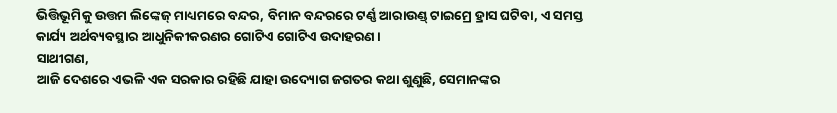ଭିତ୍ତିଭୂମିକୁ ଉତ୍ତମ ଲିଙ୍କେଜ୍ ମାଧ୍ୟମରେ ବନ୍ଦର, ବିମାନ ବନ୍ଦରରେ ଟର୍ଣ୍ଣ ଆରାଉଣ୍ଡ୍ ଟାଇମ୍ରେ ହ୍ରାସ ଘଟିବା, ଏ ସମସ୍ତ କାର୍ଯ୍ୟ ଅର୍ଥବ୍ୟବସ୍ଥାର ଆଧୁନିକୀକରଣର ଗୋଟିଏ ଗୋଟିଏ ଉଦାହରଣ ।
ସାଥୀଗଣ,
ଆଜି ଦେଶରେ ଏଭଳି ଏକ ସରକାର ରହିଛି ଯାହା ଉଦ୍ୟୋଗ ଜଗତର କଥା ଶୁଣୁଛି, ସେମାନଙ୍କର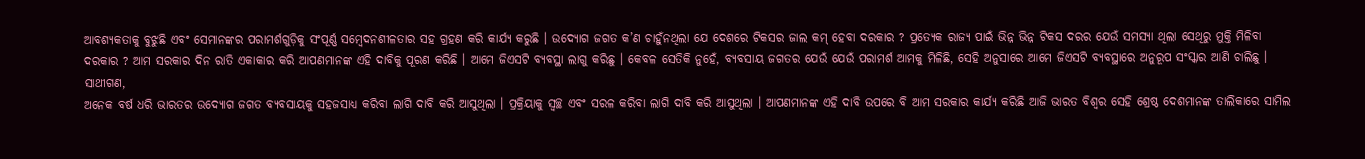ଆବଶ୍ୟକତାକୁ ବୁଝୁଛି ଏବଂ ସେମାନଙ୍କର ପରାମର୍ଶଗୁଡ଼ିକୁ ସଂପୂର୍ଣ୍ଣ ସମ୍ବେଦନଶୀଳତାର ସହ ଗ୍ରହଣ କରି କାର୍ଯ୍ୟ କରୁଛି । ଉଦ୍ୟୋଗ ଜଗତ କ’ଣ ଚାହୁଁନଥିଲା ଯେ ଦେଶରେ ଟିକସର ଜାଲ କମ୍ ହେବା ଦରକାର ? ପ୍ରତ୍ୟେକ ରାଜ୍ୟ ପାଇଁ ଭିନ୍ନ ଭିନ୍ନ ଟିକସ ଦରର ଯେଉଁ ସମସ୍ୟା ଥିଲା ସେଥିରୁ ମୁକ୍ତି ମିଳିବା ଦରକାର ? ଆମ ସରକାର ଦିନ ରାତି ଏକାକାର କରି ଆପଣମାନଙ୍କ ଏହି ଦାବିକୁ ପୂରଣ କରିଛି । ଆମେ ଜିଏସଟି ବ୍ୟବସ୍ଥା ଲାଗୁ କରିଛୁ । କେବଳ ସେତିକି ନୁହେଁ, ବ୍ୟବସାୟ ଜଗତର ଯେଉଁ ଯେଉଁ ପରାମର୍ଶ ଆମକୁ ମିଳିଛି, ସେହି ଅନୁସାରେ ଆମେ ଜିଏସଟି ବ୍ୟବସ୍ଥାରେ ଅନୁରୂପ ସଂସ୍କାର ଆଣି ଚାଲିଛୁ ।
ସାଥୀଗଣ,
ଅନେକ ବର୍ଷ ଧରି ଭାରତର ଉଦ୍ୟୋଗ ଜଗତ ବ୍ୟବସାୟକୁ ସହଜସାଧ୍ୟ କରିବା ଲାଗି ଦାବି କରି ଆସୁଥିଲା । ପ୍ରକ୍ରିୟାକୁ ସ୍ୱଚ୍ଛ ଏବଂ ସରଳ କରିବା ଲାଗି ଦାବି କରି ଆସୁଥିଲା । ଆପଣମାନଙ୍କ ଏହି ଦାବି ଉପରେ ବି ଆମ ସରକାର କାର୍ଯ୍ୟ କରିଛି ଆଜି ଭାରତ ବିଶ୍ୱର ସେହି ଶ୍ରେଷ୍ଠ ଦେଶମାନଙ୍କ ତାଲିକାରେ ସାମିଲ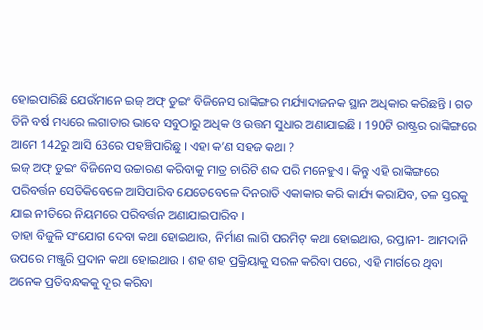ହୋଇପାରିଛି ଯେଉଁମାନେ ଇଜ୍ ଅଫ୍ ଡୁଇଂ ବିଜିନେସ ରାଙ୍କିଙ୍ଗର ମର୍ଯ୍ୟାଦାଜନକ ସ୍ଥାନ ଅଧିକାର କରିଛନ୍ତି । ଗତ ତିନି ବର୍ଷ ମଧ୍ୟରେ ଲଗାତାର ଭାବେ ସବୁଠାରୁ ଅଧିକ ଓ ଉତ୍ତମ ସୁଧାର ଅଣାଯାଇଛି । 190ଟି ରାଷ୍ଟ୍ରର ରାଙ୍କିଙ୍ଗରେ ଆମେ 142ରୁ ଆସି 63ରେ ପହଞ୍ଚିପାରିଛୁ । ଏହା କ’ଣ ସହଜ କଥା ?
ଇଜ୍ ଅଫ୍ ଡୁଇଂ ବିଜିନେସ ଉଚ୍ଚାରଣ କରିବାକୁ ମାତ୍ର ଚାରିଟି ଶବ୍ଦ ପରି ମନେହୁଏ । କିନ୍ତୁ ଏହି ରାଙ୍କିଙ୍ଗରେ ପରିବର୍ତ୍ତନ ସେତିକିବେଳେ ଆସିପାରିବ ଯେତେବେଳେ ଦିନରାତି ଏକାକାର କରି କାର୍ଯ୍ୟ କରାଯିବ, ତଳ ସ୍ତରକୁ ଯାଇ ନୀତିରେ ନିୟମରେ ପରିବର୍ତ୍ତନ ଅଣାଯାଇପାରିବ ।
ତାହା ବିଜୁଳି ସଂଯୋଗ ଦେବା କଥା ହୋଇଥାଉ, ନିର୍ମାଣ ଲାଗି ପରମିଟ୍ କଥା ହୋଇଥାଉ, ରପ୍ତାନୀ- ଆମଦାନି ଉପରେ ମଞ୍ଜୁରି ପ୍ରଦାନ କଥା ହୋଇଥାଉ । ଶହ ଶହ ପ୍ରକ୍ରିୟାକୁ ସରଳ କରିବା ପରେ, ଏହି ମାର୍ଗରେ ଥିବା ଅନେକ ପ୍ରତିବନ୍ଧକକୁ ଦୂର କରିବା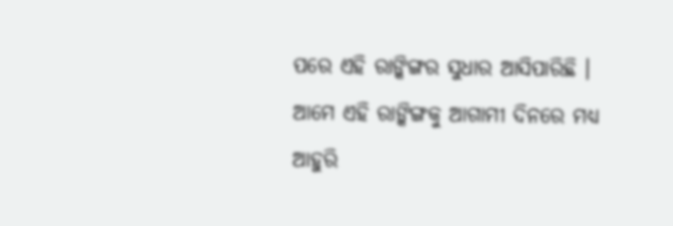ପରେ ଏହି ରାଙ୍କିଙ୍ଗର ସୁଧାର ଆସିପାରିଛି । ଆମେ ଏହି ରାଙ୍କିଙ୍ଗକୁ ଆଗାମୀ ଦିନରେ ମଧ୍ୟ ଆହୁରି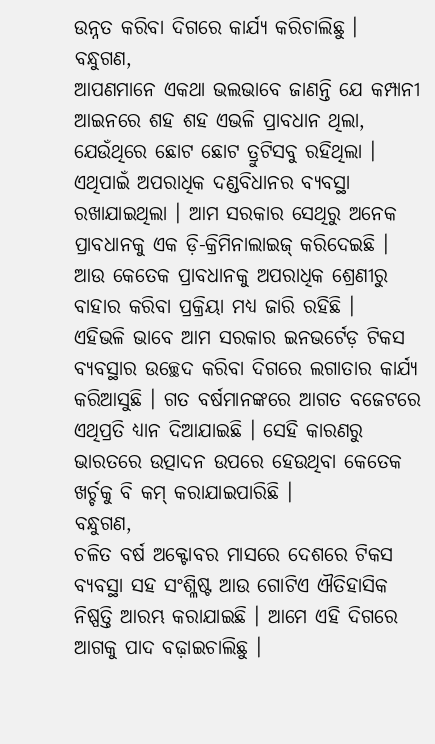ଉନ୍ନତ କରିବା ଦିଗରେ କାର୍ଯ୍ୟ କରିଚାଲିଛୁ ।
ବନ୍ଧୁଗଣ,
ଆପଣମାନେ ଏକଥା ଭଲଭାବେ ଜାଣନ୍ତି ଯେ କମ୍ପାନୀ ଆଇନରେ ଶହ ଶହ ଏଭଳି ପ୍ରାବଧାନ ଥିଲା, ଯେଉଁଥିରେ ଛୋଟ ଛୋଟ ତ୍ରୁଟିସବୁ ରହିଥିଲା । ଏଥିପାଇଁ ଅପରାଧିକ ଦଣ୍ଡବିଧାନର ବ୍ୟବସ୍ଥା ରଖାଯାଇଥିଲା । ଆମ ସରକାର ସେଥିରୁ ଅନେକ ପ୍ରାବଧାନକୁ ଏକ ଡ଼ି-କ୍ରିମିନାଲାଇଜ୍ କରିଦେଇଛି । ଆଉ କେତେକ ପ୍ରାବଧାନକୁ ଅପରାଧିକ ଶ୍ରେଣୀରୁ ବାହାର କରିବା ପ୍ରକ୍ରିୟା ମଧ୍ୟ ଜାରି ରହିଛି ।
ଏହିଭଳି ଭାବେ ଆମ ସରକାର ଇନଭର୍ଟେଡ଼ ଟିକସ ବ୍ୟବସ୍ଥାର ଉଚ୍ଛେଦ କରିବା ଦିଗରେ ଲଗାତାର କାର୍ଯ୍ୟ କରିଆସୁଛି । ଗତ ବର୍ଷମାନଙ୍କରେ ଆଗତ ବଜେଟରେ ଏଥିପ୍ରତି ଧ୍ୟାନ ଦିଆଯାଇଛି । ସେହି କାରଣରୁ ଭାରତରେ ଉତ୍ପାଦନ ଉପରେ ହେଉଥିବା କେତେକ ଖର୍ଚ୍ଚକୁ ବି କମ୍ କରାଯାଇପାରିଛି ।
ବନ୍ଧୁଗଣ,
ଚଳିତ ବର୍ଷ ଅକ୍ଟୋବର ମାସରେ ଦେଶରେ ଟିକସ ବ୍ୟବସ୍ଥା ସହ ସଂଶ୍ଳିଷ୍ଟ ଆଉ ଗୋଟିଏ ଐତିହାସିକ ନିଷ୍ପତ୍ତି ଆରମ୍ଭ କରାଯାଇଛି । ଆମେ ଏହି ଦିଗରେ ଆଗକୁ ପାଦ ବଢ଼ାଇଚାଲିଛୁ ।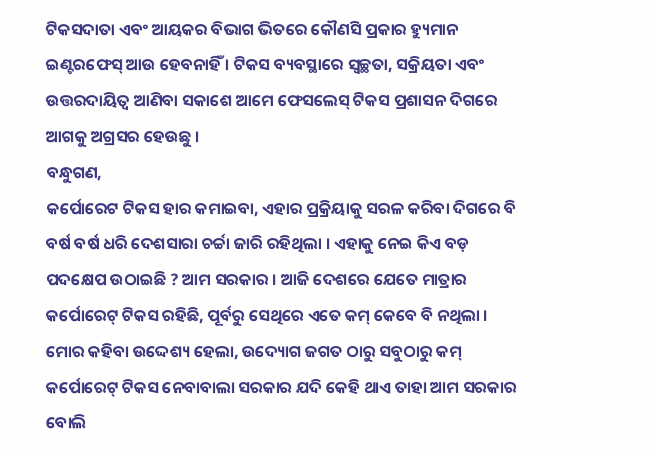ଟିକସଦାତା ଏବଂ ଆୟକର ବିଭାଗ ଭିତରେ କୌଣସି ପ୍ରକାର ହ୍ୟୁମାନ ଇଣ୍ଟରଫେସ୍ ଆଉ ହେବନାହିଁ । ଟିକସ ବ୍ୟବସ୍ଥାରେ ସ୍ୱଚ୍ଛତା, ସକ୍ରିୟତା ଏବଂ ଉତ୍ତରଦାୟିତ୍ୱ ଆଣିବା ସକାଶେ ଆମେ ଫେସଲେସ୍ ଟିକସ ପ୍ରଶାସନ ଦିଗରେ ଆଗକୁ ଅଗ୍ରସର ହେଉଛୁ ।
ବନ୍ଧୁଗଣ,
କର୍ପୋରେଟ ଟିକସ ହାର କମାଇବା, ଏହାର ପ୍ରକ୍ରିୟାକୁ ସରଳ କରିବା ଦିଗରେ ବି ବର୍ଷ ବର୍ଷ ଧରି ଦେଶସାରା ଚର୍ଚ୍ଚା ଜାରି ରହିଥିଲା । ଏହାକୁ ନେଇ କିଏ ବଡ଼ ପଦକ୍ଷେପ ଉଠାଇଛି ? ଆମ ସରକାର । ଆଜି ଦେଶରେ ଯେତେ ମାତ୍ରାର କର୍ପୋରେଟ୍ ଟିକସ ରହିଛି, ପୂର୍ବରୁ ସେଥିରେ ଏତେ କମ୍ କେବେ ବି ନଥିଲା । ମୋର କହିବା ଉଦ୍ଦେଶ୍ୟ ହେଲା, ଉଦ୍ୟୋଗ ଜଗତ ଠାରୁ ସବୁଠାରୁ କମ୍ କର୍ପୋରେଟ୍ ଟିକସ ନେବାବାଲା ସରକାର ଯଦି କେହି ଥାଏ ତାହା ଆମ ସରକାର ବୋଲି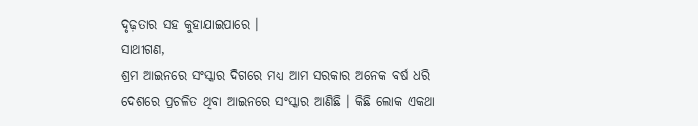ଦୃଢ଼ତାର ସହ କୁହାଯାଇପାରେ ।
ସାଥୀଗଣ,
ଶ୍ରମ ଆଇନରେ ସଂସ୍କାର ଦିଗରେ ମଧ୍ୟ ଆମ ସରକାର ଅନେକ ବର୍ଷ ଧରି ଦେଶରେ ପ୍ରଚଳିତ ଥିବା ଆଇନରେ ସଂସ୍କାର ଆଣିଛି । କିଛି ଲୋକ ଏକଥା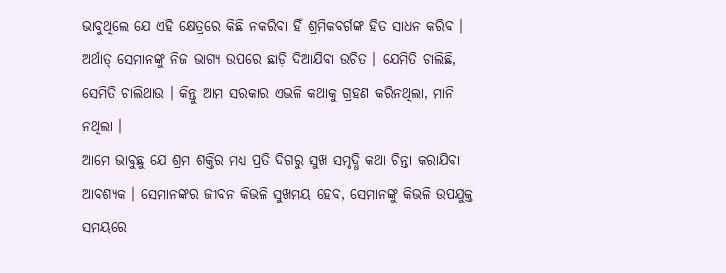ଭାବୁଥିଲେ ଯେ ଏହି କ୍ଷେତ୍ରରେ କିଛି ନକରିବା ହିଁ ଶ୍ରମିକବର୍ଗଙ୍କ ହିତ ସାଧନ କରିବ । ଅର୍ଥାତ୍ ସେମାନଙ୍କୁ ନିଜ ଭାଗ୍ୟ ଉପରେ ଛାଡ଼ି ଦିଆଯିବା ଉଚିତ । ଯେମିତି ଚାଲିଛି, ସେମିତି ଚାଲିଥାଉ । କିନ୍ତୁ ଆମ ସରକାର ଏଭଳି କଥାକୁ ଗ୍ରହଣ କରିନଥିଲା, ମାନି ନଥିଲା ।
ଆମେ ଭାବୁଛୁ ଯେ ଶ୍ରମ ଶକ୍ତିର ମଧ୍ୟ ପ୍ରତି ଦିଗରୁ ସୁଖ ସମୃଦ୍ଧି କଥା ଚିନ୍ତା କରାଯିବା ଆବଶ୍ୟକ । ସେମାନଙ୍କର ଜୀବନ କିଭଳି ସୁଖମୟ ହେବ, ସେମାନଙ୍କୁ କିଭଳି ଉପଯୁକ୍ତ ସମୟରେ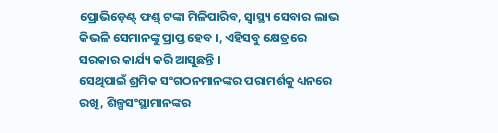ପ୍ରୋଭିଡ଼େଣ୍ଟ୍ ଫଣ୍ଡ୍ ଟଙ୍କା ମିଳିପାରିବ, ସ୍ୱାସ୍ଥ୍ୟ ସେବାର ଲାଭ କିଭଳି ସେମାନଙ୍କୁ ପ୍ରାପ୍ତ ହେବ ।, ଏହିସବୁ କ୍ଷେତ୍ରରେ ସରକାର କାର୍ଯ୍ୟ କରି ଆସୁଛନ୍ତି ।
ସେଥିପାଇଁ ଶ୍ରମିକ ସଂଗଠନମାନଙ୍କର ପରାମର୍ଶକୁ ଧ୍ୟନରେ ରଖି, ଶିଳ୍ପସଂସ୍ଥାମାନଙ୍କର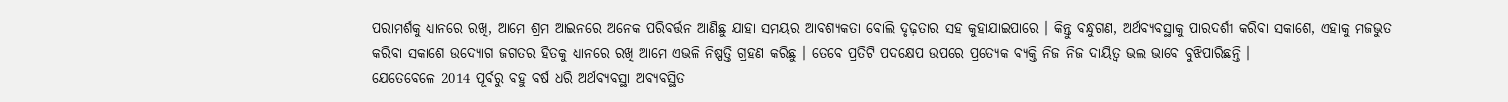ପରାମର୍ଶକୁ ଧ୍ୟାନରେ ରଖି, ଆମେ ଶ୍ରମ ଆଇନରେ ଅନେକ ପରିବର୍ତ୍ତନ ଆଣିଛୁ ଯାହା ସମୟର ଆବଶ୍ୟକତା ବୋଲି ଦୃଢ଼ତାର ସହ କୁହାଯାଇପାରେ । କିନ୍ତୁ ବନ୍ଧୁଗଣ, ଅର୍ଥବ୍ୟବସ୍ଥାକୁ ପାରଦର୍ଶୀ କରିବା ସକାଶେ, ଏହାକୁ ମଜଭୁତ କରିବା ସକାଶେ ଉଦ୍ୟୋଗ ଜଗତର ହିତକୁ ଧ୍ୟାନରେ ରଖି ଆମେ ଏଭଳି ନିଷ୍ପତ୍ତି ଗ୍ରହଣ କରିଛୁ । ତେବେ ପ୍ରତିଟି ପଦକ୍ଷେପ ଉପରେ ପ୍ରତ୍ୟେକ ବ୍ୟକ୍ତି ନିଜ ନିଜ ଦାୟିତ୍ୱ ଭଲ ଭାବେ ବୁଝିପାରିଛନ୍ତି ।
ଯେତେବେଳେ 2014 ପୂର୍ବରୁ ବହୁ ବର୍ଷ ଧରି ଅର୍ଥବ୍ୟବସ୍ଥା ଅବ୍ୟବସ୍ଥିତ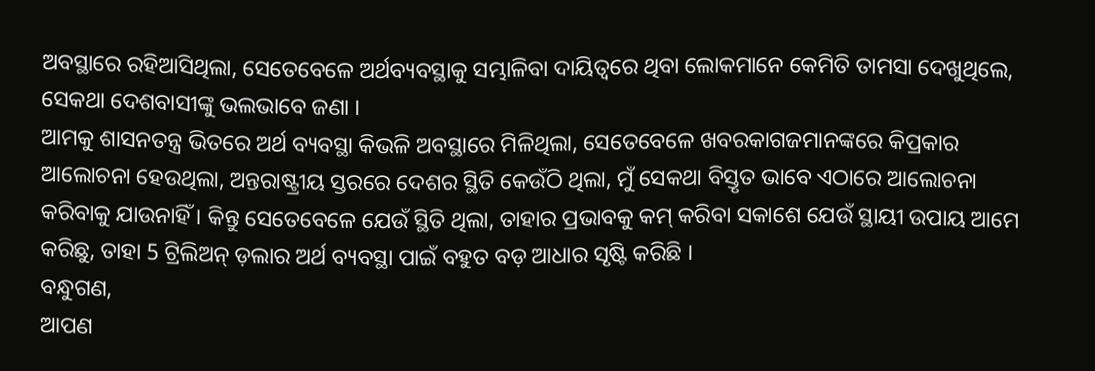ଅବସ୍ଥାରେ ରହିଆସିଥିଲା, ସେତେବେଳେ ଅର୍ଥବ୍ୟବସ୍ଥାକୁ ସମ୍ଭାଳିବା ଦାୟିତ୍ୱରେ ଥିବା ଲୋକମାନେ କେମିତି ତାମସା ଦେଖୁଥିଲେ, ସେକଥା ଦେଶବାସୀଙ୍କୁ ଭଲଭାବେ ଜଣା ।
ଆମକୁ ଶାସନତନ୍ତ୍ର ଭିତରେ ଅର୍ଥ ବ୍ୟବସ୍ଥା କିଭଳି ଅବସ୍ଥାରେ ମିଳିଥିଲା, ସେତେବେଳେ ଖବରକାଗଜମାନଙ୍କରେ କିପ୍ରକାର ଆଲୋଚନା ହେଉଥିଲା, ଅନ୍ତରାଷ୍ଟ୍ରୀୟ ସ୍ତରରେ ଦେଶର ସ୍ଥିତି କେଉଁଠି ଥିଲା, ମୁଁ ସେକଥା ବିସ୍ତୃତ ଭାବେ ଏଠାରେ ଆଲୋଚନା କରିବାକୁ ଯାଉନାହିଁ । କିନ୍ତୁ ସେତେବେଳେ ଯେଉଁ ସ୍ଥିତି ଥିଲା, ତାହାର ପ୍ରଭାବକୁ କମ୍ କରିବା ସକାଶେ ଯେଉଁ ସ୍ଥାୟୀ ଉପାୟ ଆମେ କରିଛୁ, ତାହା 5 ଟ୍ରିଲିଅନ୍ ଡ଼ଲାର ଅର୍ଥ ବ୍ୟବସ୍ଥା ପାଇଁ ବହୁତ ବଡ଼ ଆଧାର ସୃଷ୍ଟି କରିଛି ।
ବନ୍ଧୁଗଣ,
ଆପଣ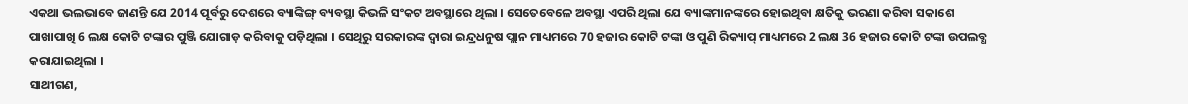ଏକଥା ଭଲଭାବେ ଜାଣନ୍ତି ଯେ 2014 ପୂର୍ବରୁ ଦେଶରେ ବ୍ୟାଙ୍କିଙ୍ଗ୍ ବ୍ୟବସ୍ଥା କିଭଳି ସଂକଟ ଅବସ୍ଥାରେ ଥିଲା । ସେତେବେଳେ ଅବସ୍ଥା ଏପରି ଥିଲା ଯେ ବ୍ୟାଙ୍କମାନଙ୍କରେ ହୋଇଥିବା କ୍ଷତିକୁ ଭରଣା କରିବା ସକାଶେ ପାଖାପାଖି 6 ଲକ୍ଷ କୋଟି ଟଙ୍କାର ପୁଞ୍ଜି ଯୋଗାଡ଼ କରିବାକୁ ପଡ଼ିଥିଲା । ସେଥିରୁ ସରକାରଙ୍କ ଦ୍ୱାରା ଇନ୍ଦ୍ରଧନୁଷ ପ୍ଲାନ ମାଧ୍ୟମରେ 70 ହଜାର କୋଟି ଟଙ୍କା ଓ ପୁଣି ରିକ୍ୟାପ୍ ମାଧ୍ୟମରେ 2 ଲକ୍ଷ 36 ହଜାର କୋଟି ଟଙ୍କା ଉପଲବ୍ଧ କରାଯାଇଥିଲା ।
ସାଥୀଗଣ,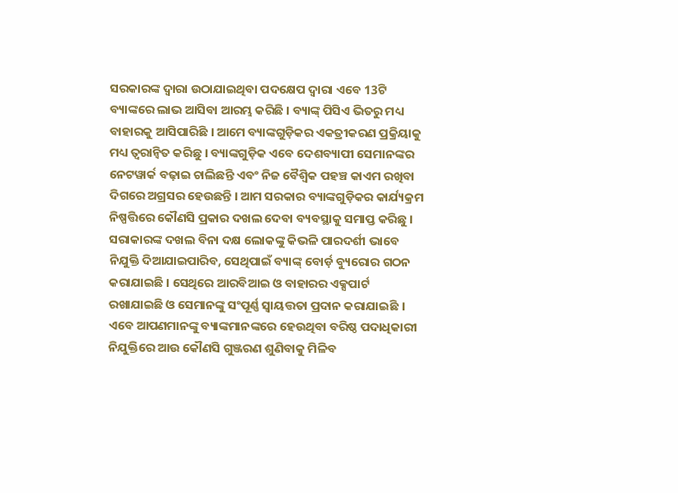ସରକାରଙ୍କ ଦ୍ୱାରା ଉଠାଯାଇଥିବା ପଦକ୍ଷେପ ଦ୍ୱାରା ଏବେ 13ଟି ବ୍ୟାଙ୍କରେ ଲାଭ ଆସିବା ଆରମ୍ଭ କରିଛି । ବ୍ୟାଙ୍କ୍ ପିସିଏ ଭିତରୁ ମଧ୍ୟ ବାହାରକୁ ଆସିପାରିଛି । ଆମେ ବ୍ୟାଙ୍କଗୁଡ଼ିକର ଏକତ୍ରୀକରଣ ପ୍ରକ୍ରିୟାକୁ ମଧ୍ୟ ତ୍ୱରାନ୍ୱିତ କରିଛୁ । ବ୍ୟାଙ୍କଗୁଡ଼ିକ ଏବେ ଦେଶବ୍ୟାପୀ ସେମାନଙ୍କର ନେଟୱାର୍କ ବଢ଼ାଇ ଚାଲିଛନ୍ତି ଏବଂ ନିଜ ବୈଶ୍ୱିକ ପହଞ୍ଚ କାଏମ ରଖିବା ଦିଗରେ ଅଗ୍ରସର ହେଉଛନ୍ତି । ଆମ ସରକାର ବ୍ୟାଙ୍କଗୁଡ଼ିକର କାର୍ଯ୍ୟକ୍ରମ ନିଷ୍ପତ୍ତିରେ କୌଣସି ପ୍ରକାର ଦଖଲ ଦେବା ବ୍ୟବସ୍ଥାକୁ ସମାପ୍ତ କରିଛୁ ।
ସରାକାରଙ୍କ ଦଖଲ ବିନା ଦକ୍ଷ ଲୋକଙ୍କୁ କିଭଳି ପାରଦର୍ଶୀ ଭାବେ ନିଯୁକ୍ତି ଦିଆଯାଇପାରିବ, ସେଥିପାଇଁ ବ୍ୟାଙ୍କ୍ ବୋର୍ଡ଼ ବ୍ୟୁରୋର ଗଠନ କରାଯାଇଛି । ସେଥିରେ ଆରବିଆଇ ଓ ବାହାରର ଏକ୍ସପାର୍ଟ ରଖାଯାଇଛି ଓ ସେମାନଙ୍କୁ ସଂପୂର୍ଣ୍ଣ ସ୍ୱାୟତ୍ତତା ପ୍ରଦାନ କରାଯାଇଛି । ଏବେ ଆପଣମାନଙ୍କୁ ବ୍ୟାଙ୍କମାନଙ୍କରେ ହେଉଥିବା ବରିଷ୍ଠ ପଦାଧିକାରୀ ନିଯୁକ୍ତିରେ ଆଉ କୌଣସି ଗୁଞ୍ଜରଣ ଶୁଣିବାକୁ ମିଳିବ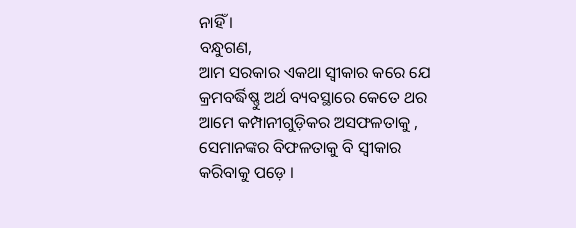ନାହିଁ ।
ବନ୍ଧୁଗଣ,
ଆମ ସରକାର ଏକଥା ସ୍ୱୀକାର କରେ ଯେ କ୍ରମବର୍ଦ୍ଧିଷ୍ଣୁ ଅର୍ଥ ବ୍ୟବସ୍ଥାରେ କେତେ ଥର ଆମେ କମ୍ପାନୀଗୁଡ଼ିକର ଅସଫଳତାକୁ , ସେମାନଙ୍କର ବିଫଳତାକୁ ବି ସ୍ୱୀକାର କରିବାକୁ ପଡ଼େ ।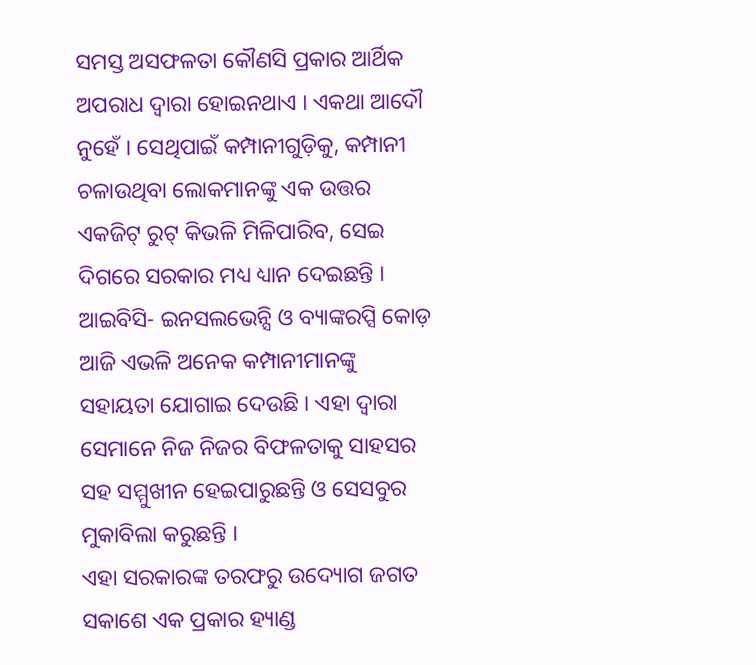ସମସ୍ତ ଅସଫଳତା କୌଣସି ପ୍ରକାର ଆର୍ଥିକ ଅପରାଧ ଦ୍ୱାରା ହୋଇନଥାଏ । ଏକଥା ଆଦୌ ନୁହେଁ । ସେଥିପାଇଁ କମ୍ପାନୀଗୁଡ଼ିକୁ, କମ୍ପାନୀ ଚଳାଉଥିବା ଲୋକମାନଙ୍କୁ ଏକ ଉତ୍ତର ଏକଜିଟ୍ ରୁଟ୍ କିଭଳି ମିଳିପାରିବ, ସେଇ ଦିଗରେ ସରକାର ମଧ୍ୟ ଧ୍ୟାନ ଦେଇଛନ୍ତି ।
ଆଇବିସି- ଇନସଲଭେନ୍ସି ଓ ବ୍ୟାଙ୍କରପ୍ସି କୋଡ଼ ଆଜି ଏଭଳି ଅନେକ କମ୍ପାନୀମାନଙ୍କୁ ସହାୟତା ଯୋଗାଇ ଦେଉଛି । ଏହା ଦ୍ୱାରା ସେମାନେ ନିଜ ନିଜର ବିଫଳତାକୁ ସାହସର ସହ ସମ୍ମୁଖୀନ ହେଇପାରୁଛନ୍ତି ଓ ସେସବୁର ମୁକାବିଲା କରୁଛନ୍ତି ।
ଏହା ସରକାରଙ୍କ ତରଫରୁ ଉଦ୍ୟୋଗ ଜଗତ ସକାଶେ ଏକ ପ୍ରକାର ହ୍ୟାଣ୍ଡ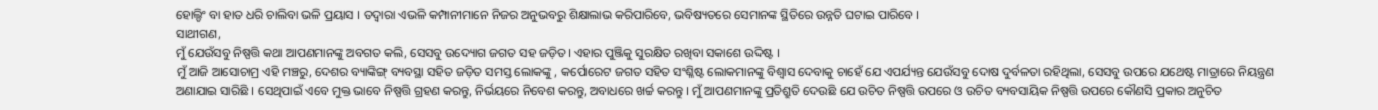ହୋଲ୍ଡିଂ ବା ହାତ ଧରି ଚାଲିବା ଭଳି ପ୍ରୟାସ । ତଦ୍ୱାରା ଏଭଳି କମ୍ପାନୀମାନେ ନିଜର ଅନୁଭବରୁ ଶିକ୍ଷାଲାଭ କରିପାରିବେ, ଭବିଷ୍ୟତରେ ସେମାନଙ୍କ ସ୍ଥିତିରେ ଉନ୍ନତି ଘଟାଇ ପାରିବେ ।
ସାଥୀଗଣ,
ମୁଁ ଯେଉଁସବୁ ନିଷ୍ପତ୍ତି କଥା ଆପଣମାନଙ୍କୁ ଅବଗତ କଲି, ସେସବୁ ଉଦ୍ୟୋଗ ଜଗତ ସହ ଜଡ଼ିତ। ଏହାର ପୁଞ୍ଜିକୁ ସୁରକ୍ଷିତ ରଖିବା ସକାଶେ ଉଦ୍ଦିଷ୍ଟ ।
ମୁଁ ଆଜି ଆସୋଚାମ୍ର ଏହି ମଞ୍ଚରୁ, ଦେଶର ବ୍ୟାଙ୍କିଙ୍ଗ୍ ବ୍ୟବସ୍ଥା ସହିତ ଜଡ଼ିତ ସମସ୍ତ ଲୋକଙ୍କୁ , କର୍ପୋରେଟ ଜଗତ ସହିତ ସଂଶ୍ଳିଷ୍ଟ ଲୋକମାନଙ୍କୁ ବିଶ୍ୱାସ ଦେବାକୁ ଚାହେଁ ଯେ ଏପର୍ଯ୍ୟନ୍ତ ଯେଉଁସବୁ ଦୋଷ ଦୁର୍ବଳତା ରହିଥିଲା, ସେସବୁ ଉପରେ ଯଥେଷ୍ଟ ମାତ୍ରାରେ ନିୟନ୍ତ୍ରଣ ଅଣାଯାଇ ସାରିଛି । ସେଥିପାଇଁ ଏବେ ମୁକ୍ତ ଭାବେ ନିଷ୍ପତ୍ତି ଗ୍ରହଣ କରନ୍ତୁ, ନିର୍ଭୟରେ ନିବେଶ କରନ୍ତୁ, ଅବାଧରେ ଖର୍ଚ୍ଚ କରନ୍ତୁ । ମୁଁ ଆପଣମାନଙ୍କୁ ପ୍ରତିଶ୍ରୁତି ଦେଉଛି ଯେ ଉଚିତ ନିଷ୍ପତ୍ତି ଉପରେ ଓ ଉଚିତ ବ୍ୟବସାୟିକ ନିଷ୍ପତ୍ତି ଉପରେ କୌଣସି ପ୍ରକାର ଅନୁଚିତ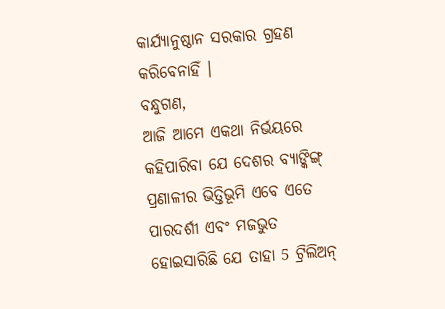କାର୍ଯ୍ୟାନୁଷ୍ଠାନ ସରକାର ଗ୍ରହଣ କରିବେନାହିଁ ।
ବନ୍ଧୁଗଣ,
ଆଜି ଆମେ ଏକଥା ନିର୍ଭୟରେ କହିପାରିବା ଯେ ଦେଶର ବ୍ୟାଙ୍କିଙ୍ଗ୍ ପ୍ରଣାଳୀର ଭିତ୍ତିଭୂମି ଏବେ ଏତେ ପାରଦର୍ଶୀ ଏବଂ ମଜଭୁତ ହୋଇସାରିଛି ଯେ ତାହା 5 ଟ୍ରିଲିଅନ୍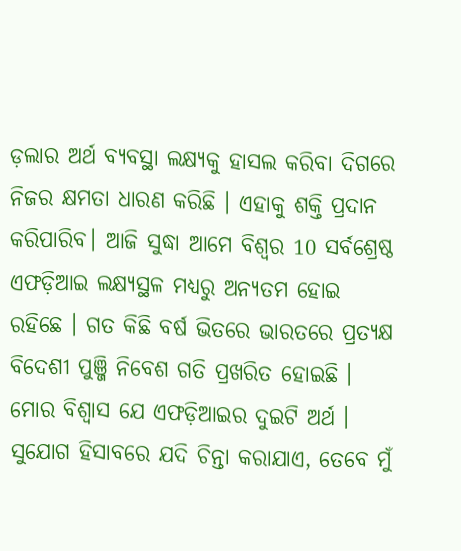ଡ଼ଲାର ଅର୍ଥ ବ୍ୟବସ୍ଥା ଲକ୍ଷ୍ୟକୁ ହାସଲ କରିବା ଦିଗରେ ନିଜର କ୍ଷମତା ଧାରଣ କରିଛି । ଏହାକୁ ଶକ୍ତି ପ୍ରଦାନ କରିପାରିବ। ଆଜି ସୁଦ୍ଧା ଆମେ ବିଶ୍ୱର 10 ସର୍ବଶ୍ରେଷ୍ଠ ଏଫଡ଼ିଆଇ ଲକ୍ଷ୍ୟସ୍ଥଳ ମଧ୍ୟରୁ ଅନ୍ୟତମ ହୋଇ ରହିଛେ । ଗତ କିଛି ବର୍ଷ ଭିତରେ ଭାରତରେ ପ୍ରତ୍ୟକ୍ଷ ବିଦେଶୀ ପୁଞ୍ଜି ନିବେଶ ଗତି ପ୍ରଖରିତ ହୋଇଛି ।
ମୋର ବିଶ୍ୱାସ ଯେ ଏଫଡ଼ିଆଇର ଦୁଇଟି ଅର୍ଥ । ସୁଯୋଗ ହିସାବରେ ଯଦି ଚିନ୍ତା କରାଯାଏ, ତେବେ ମୁଁ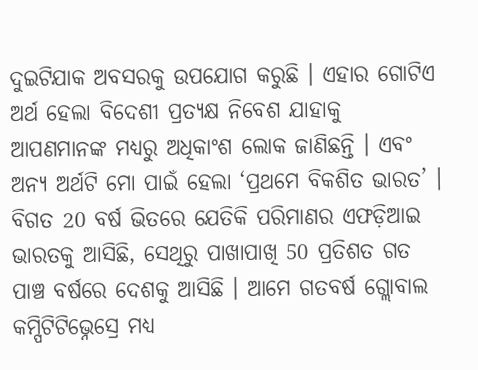ଦୁଇଟିଯାକ ଅବସରକୁ ଉପଯୋଗ କରୁଛି । ଏହାର ଗୋଟିଏ ଅର୍ଥ ହେଲା ବିଦେଶୀ ପ୍ରତ୍ୟକ୍ଷ ନିବେଶ ଯାହାକୁ ଆପଣମାନଙ୍କ ମଧ୍ୟରୁ ଅଧିକାଂଶ ଲୋକ ଜାଣିଛନ୍ତି । ଏବଂ ଅନ୍ୟ ଅର୍ଥଟି ମୋ ପାଇଁ ହେଲା ‘ପ୍ରଥମେ ବିକଶିତ ଭାରତ’ । ବିଗତ 20 ବର୍ଷ ଭିତରେ ଯେତିକି ପରିମାଣର ଏଫଡ଼ିଆଇ ଭାରତକୁ ଆସିଛି, ସେଥିରୁ ପାଖାପାଖି 50 ପ୍ରତିଶତ ଗତ ପାଞ୍ଚ ବର୍ଷରେ ଦେଶକୁ ଆସିଛି । ଆମେ ଗତବର୍ଷ ଗ୍ଲୋବାଲ କମ୍ପିଟିଟିଭ୍ନେସ୍ରେ ମଧ୍ୟ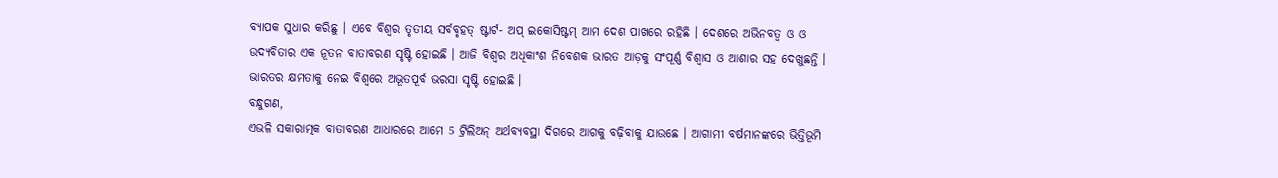ବ୍ୟାପକ ସୁଧାର କରିଛୁ । ଏବେ ବିଶ୍ୱର ତୃତୀୟ ସର୍ବବୃହତ୍ ଷ୍ଟାର୍ଟ- ଅପ୍ ଇକୋସିଷ୍ଟମ୍ ଆମ ଦେଶ ପାଖରେ ରହିଛି । ଦେଶରେ ଅଭିନବତ୍ୱ ଓ ଓ ଉଦ୍ୟବିତାର ଏକ ନୂତନ ବାତାବରଣ ସୃଷ୍ଟି ହୋଇଛି । ଆଜି ବିଶ୍ୱର ଅଧିକାଂଶ ନିବେଶକ ଭାରତ ଆଡ଼କୁ ସଂପୂର୍ଣ୍ଣ ବିଶ୍ୱାସ ଓ ଆଶାର ସହ ଦେଖୁଛନ୍ତି । ଭାରତର କ୍ଷମତାକୁ ନେଇ ବିଶ୍ୱରେ ଅଭୂତପୂର୍ବ ଭରସା ସୃଷ୍ଟି ହୋଇଛି ।
ବନ୍ଧୁଗଣ,
ଏଭଳି ସକାରାତ୍ମକ ବାତାବରଣ ଆଧାରରେ ଆମେ 5 ଟ୍ରିଲିଅନ୍ ଅର୍ଥବ୍ୟବସ୍ଥା ଦିଗରେ ଆଗକୁ ବଢ଼ିବାକୁ ଯାଉଛେ । ଆଗାମୀ ବର୍ଷମାନଙ୍କରେ ଭିତ୍ତିଭୂମି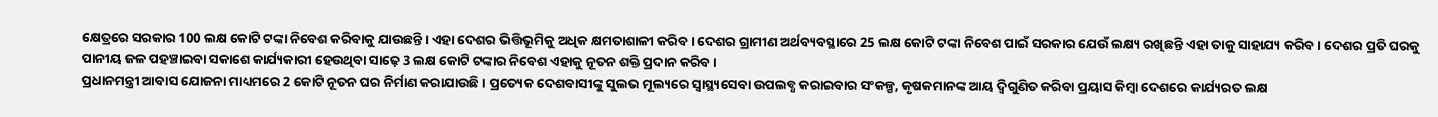କ୍ଷେତ୍ରରେ ସରକାର 100 ଲକ୍ଷ କୋଟି ଟଙ୍କା ନିବେଶ କରିବାକୁ ଯାଉଛନ୍ତି । ଏହା ଦେଶର ଭିତ୍ତିଭୂମିକୁ ଅଧିକ କ୍ଷମତାଶାଳୀ କରିବ । ଦେଶର ଗ୍ରାମୀଣ ଅର୍ଥବ୍ୟବସ୍ଥାରେ 25 ଲକ୍ଷ କୋଟି ଟଙ୍କା ନିବେଶ ପାଇଁ ସରକାର ଯେଉଁ ଲକ୍ଷ୍ୟ ରଖିଛନ୍ତି ଏହା ତାକୁ ସାହାଯ୍ୟ କରିବ । ଦେଶର ପ୍ରତି ଘରକୁ ପାନୀୟ ଜଳ ପହଞ୍ଚାଇବା ସକାଶେ କାର୍ଯ୍ୟକାରୀ ହେଉଥିବା ସାଢ଼େ 3 ଲକ୍ଷ କୋଟି ଟଙ୍କାର ନିବେଶ ଏହାକୁ ନୂତନ ଶକ୍ତି ପ୍ରଦାନ କରିବ ।
ପ୍ରଧାନମନ୍ତ୍ରୀ ଆବାସ ଯୋଜନା ମାଧ୍ୟମରେ 2 କୋଟି ନୂତନ ଘର ନିର୍ମାଣ କରାଯାଉଛି । ପ୍ରତ୍ୟେକ ଦେଶବାସୀଙ୍କୁ ସୁଲଭ ମୂଲ୍ୟରେ ସ୍ୱାସ୍ଥ୍ୟସେବା ଉପଲବ୍ଧ କରାଇବାର ସଂକଳ୍ପ, କୃଷକମାନଙ୍କ ଆୟ ଦ୍ୱିଗୁଣିତ କରିବା ପ୍ରୟାସ କିମ୍ବା ଦେଶରେ କାର୍ଯ୍ୟରତ ଲକ୍ଷ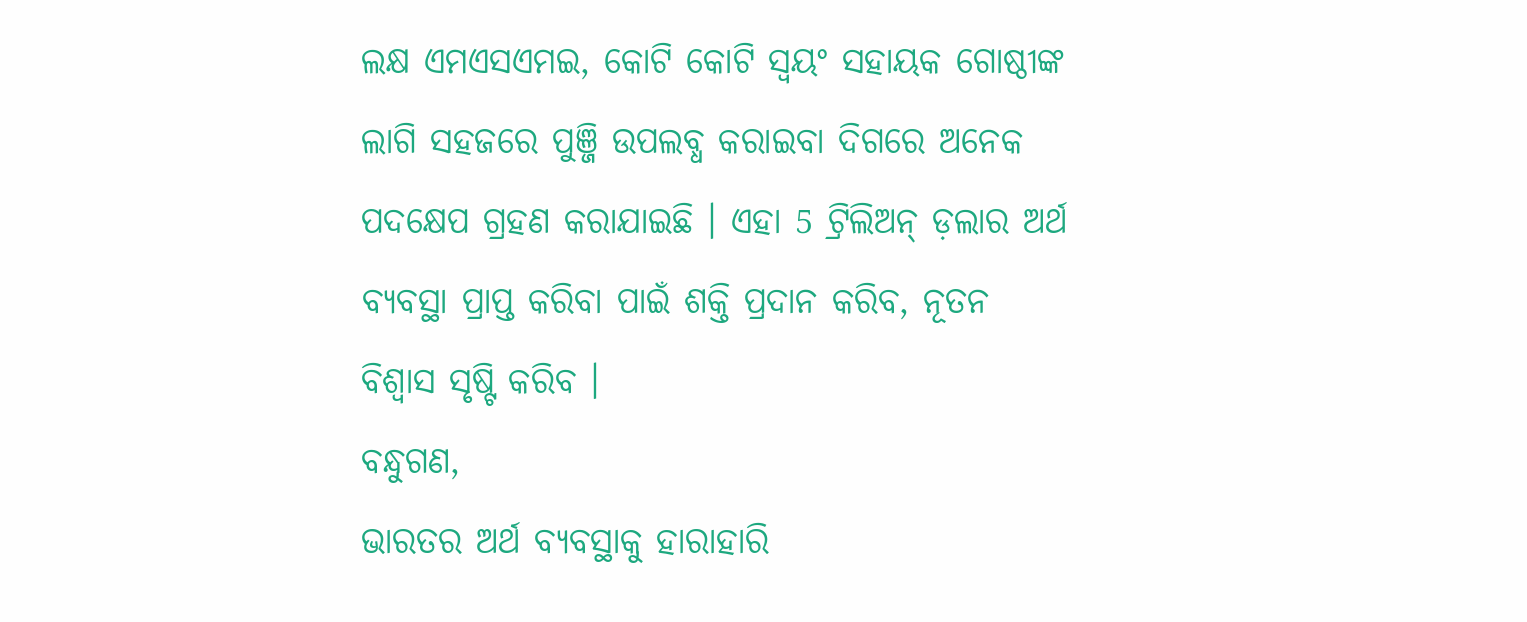ଲକ୍ଷ ଏମଏସଏମଇ, କୋଟି କୋଟି ସ୍ୱୟଂ ସହାୟକ ଗୋଷ୍ଠୀଙ୍କ ଲାଗି ସହଜରେ ପୁଞ୍ଜି ଉପଲବ୍ଧ କରାଇବା ଦିଗରେ ଅନେକ ପଦକ୍ଷେପ ଗ୍ରହଣ କରାଯାଇଛି । ଏହା 5 ଟ୍ରିଲିଅନ୍ ଡ଼ଲାର ଅର୍ଥ ବ୍ୟବସ୍ଥା ପ୍ରାପ୍ତ କରିବା ପାଇଁ ଶକ୍ତି ପ୍ରଦାନ କରିବ, ନୂତନ ବିଶ୍ୱାସ ସୃଷ୍ଟି କରିବ ।
ବନ୍ଧୁଗଣ,
ଭାରତର ଅର୍ଥ ବ୍ୟବସ୍ଥାକୁ ହାରାହାରି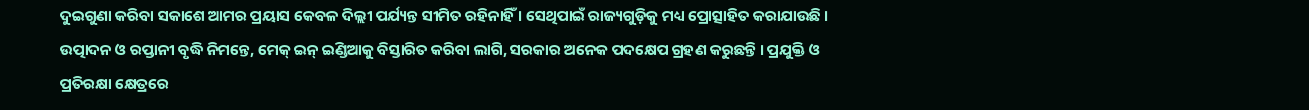ଦୁଇଗୁଣା କରିବା ସକାଶେ ଆମର ପ୍ରୟାସ କେବଳ ଦିଲ୍ଲୀ ପର୍ଯ୍ୟନ୍ତ ସୀମିତ ରହିନାହିଁ । ସେଥିପାଇଁ ରାଜ୍ୟଗୁଡ଼ିକୁ ମଧ୍ୟ ପ୍ରୋତ୍ସାହିତ କରାଯାଉଛି । ଉତ୍ପାଦନ ଓ ରପ୍ତାନୀ ବୃଦ୍ଧି ନିମନ୍ତେ, ମେକ୍ ଇନ୍ ଇଣ୍ଡିଆକୁ ବିସ୍ତାରିତ କରିବା ଲାଗି, ସରକାର ଅନେକ ପଦକ୍ଷେପ ଗ୍ରହଣ କରୁଛନ୍ତି । ପ୍ରଯୁକ୍ତି ଓ ପ୍ରତିରକ୍ଷା କ୍ଷେତ୍ରରେ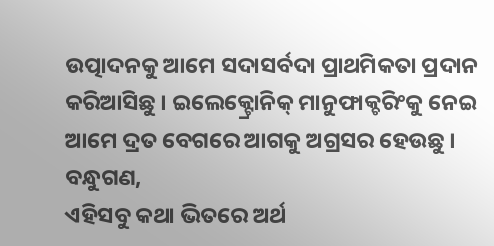ଉତ୍ପାଦନକୁ ଆମେ ସଦାସର୍ବଦା ପ୍ରାଥମିକତା ପ୍ରଦାନ କରିଆସିଛୁ । ଇଲେକ୍ଟ୍ରୋନିକ୍ ମାନୁଫାକ୍ଚରିଂକୁ ନେଇ ଆମେ ଦ୍ରତ ବେଗରେ ଆଗକୁ ଅଗ୍ରସର ହେଉଛୁ ।
ବନ୍ଧୁଗଣ,
ଏହିସବୁ କଥା ଭିତରେ ଅର୍ଥ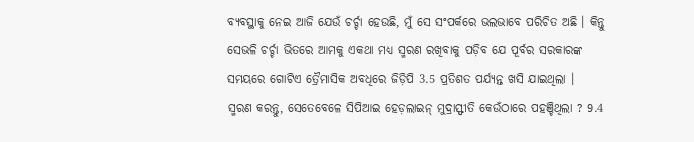ବ୍ୟବସ୍ଥାକୁ ନେଇ ଆଜି ଯେଉଁ ଚର୍ଚ୍ଚା ହେଉଛି, ମୁଁ ସେ ସଂପର୍କରେ ଭଲଭାବେ ପରିଚିତ ଅଛି । କିନ୍ତୁ ସେଭଳି ଚର୍ଚ୍ଚା ଭିତରେ ଆମକୁ ଏକଥା ମଧ୍ୟ ସ୍ମରଣ ରଖିବାକୁ ପଡ଼ିବ ଯେ ପୂର୍ବର ସରକାରଙ୍କ ସମୟରେ ଗୋଟିଏ ତ୍ରୈମାସିକ ଅବଧିରେ ଜିଡ଼ିପି 3.5 ପ୍ରତିଶତ ପର୍ଯ୍ୟନ୍ତ ଖସି ଯାଇଥିଲା ।
ସ୍ମରଣ କରନ୍ତୁ, ସେତେବେଳେ ସିପିଆଇ ହେଡ଼ଲାଇନ୍ ମୁଦ୍ରାସ୍ଫୀତି କେଉଁଠାରେ ପହଞ୍ଚିଥିଲା ? 9.4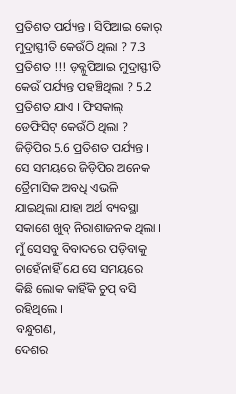ପ୍ରତିଶତ ପର୍ଯ୍ୟନ୍ତ । ସିପିଆଇ କୋର୍ ମୁଦ୍ରାସ୍ଫୀତି କେଉଁଠି ଥିଲା ? 7.3 ପ୍ରତିଶତ !!! ଡ଼ବ୍ଳୁପିଆଇ ମୁଦ୍ରାସ୍ଫୀତି କେଉଁ ପର୍ଯ୍ୟନ୍ତ ପହଞ୍ଚିଥିଲା ? 5.2 ପ୍ରତିଶତ ଯାଏ । ଫିସକାଲ୍ ଡେଫିସିଟ୍ କେଉଁଠି ଥିଲା ? ଜିଡ଼ିପିର 5.6 ପ୍ରତିଶତ ପର୍ଯ୍ୟନ୍ତ । ସେ ସମୟରେ ଜିଡ଼ିପିର ଅନେକ ତ୍ରୈମାସିକ ଅବଧି ଏଭଳି ଯାଇଥିଲା ଯାହା ଅର୍ଥ ବ୍ୟବସ୍ଥା ସକାଶେ ଖୁବ୍ ନିରାଶାଜନକ ଥିଲା । ମୁଁ ସେସବୁ ବିବାଦରେ ପଡ଼ିବାକୁ ଚାହେଁନାହିଁ ଯେ ସେ ସମୟରେ କିଛି ଲୋକ କାହିଁକି ଚୁପ୍ ବସି ରହିଥିଲେ ।
ବନ୍ଧୁଗଣ,
ଦେଶର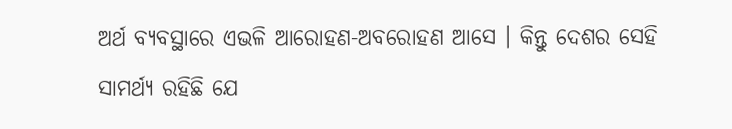ଅର୍ଥ ବ୍ୟବସ୍ଥାରେ ଏଭଳି ଆରୋହଣ-ଅବରୋହଣ ଆସେ । କିନ୍ତୁ ଦେଶର ସେହି ସାମର୍ଥ୍ୟ ରହିଛି ଯେ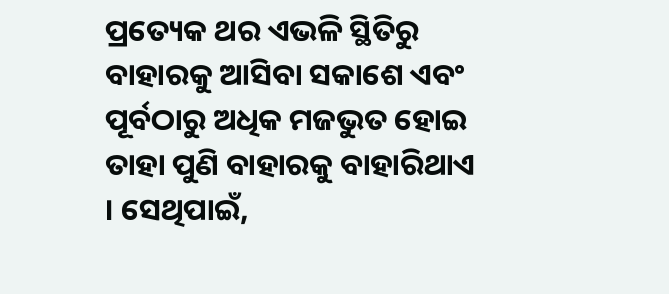ପ୍ରତ୍ୟେକ ଥର ଏଭଳି ସ୍ଥିତିରୁ ବାହାରକୁ ଆସିବା ସକାଶେ ଏବଂ ପୂର୍ବଠାରୁ ଅଧିକ ମଜଭୁତ ହୋଇ ତାହା ପୁଣି ବାହାରକୁ ବାହାରିଥାଏ । ସେଥିପାଇଁ,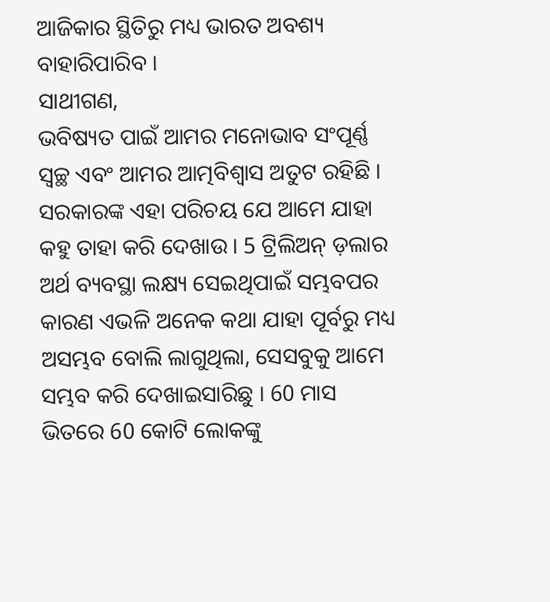ଆଜିକାର ସ୍ଥିତିରୁ ମଧ୍ୟ ଭାରତ ଅବଶ୍ୟ ବାହାରିପାରିବ ।
ସାଥୀଗଣ,
ଭବିଷ୍ୟତ ପାଇଁ ଆମର ମନୋଭାବ ସଂପୂର୍ଣ୍ଣ ସ୍ୱଚ୍ଛ ଏବଂ ଆମର ଆତ୍ମବିଶ୍ୱାସ ଅତୁଟ ରହିଛି । ସରକାରଙ୍କ ଏହା ପରିଚୟ ଯେ ଆମେ ଯାହା କହୁ ତାହା କରି ଦେଖାଉ । 5 ଟ୍ରିଲିଅନ୍ ଡ଼ଲାର ଅର୍ଥ ବ୍ୟବସ୍ଥା ଲକ୍ଷ୍ୟ ସେଇଥିପାଇଁ ସମ୍ଭବପର କାରଣ ଏଭଳି ଅନେକ କଥା ଯାହା ପୂର୍ବରୁ ମଧ୍ୟ ଅସମ୍ଭବ ବୋଲି ଲାଗୁଥିଲା, ସେସବୁକୁ ଆମେ ସମ୍ଭବ କରି ଦେଖାଇସାରିଛୁ । 60 ମାସ ଭିତରେ 60 କୋଟି ଲୋକଙ୍କୁ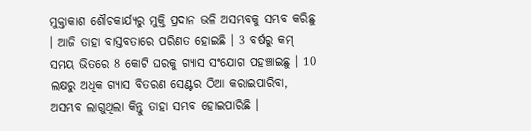ମୁକ୍ତାକାଶ ଶୌଚକାର୍ଯ୍ୟରୁ ମୁକ୍ତି ପ୍ରଦାନ ଭଳି ଅସମ୍ଭବକୁ ସମ୍ଭବ କରିଛୁ । ଆଜି ତାହା ବାସ୍ତବତାରେ ପରିଣତ ହୋଇଛି । 3 ବର୍ଷରୁ କମ୍ ସମୟ ଭିତରେ 8 କୋଟି ଘରକୁ ଗ୍ୟାସ ସଂଯୋଗ ପହଞ୍ଚାଇଛୁ । 10 ଲକ୍ଷରୁ ଅଧିକ ଗ୍ୟାସ ବିତରଣ ସେଣ୍ଟର ଠିଆ କରାଇପାରିବା, ଅସମ୍ଭବ ଲାଗୁଥିଲା କିନ୍ତୁ ତାହା ସମ୍ଭବ ହୋଇପାରିଛି ।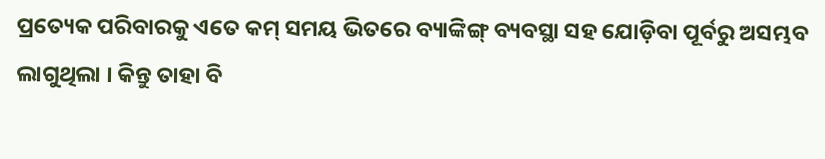ପ୍ରତ୍ୟେକ ପରିବାରକୁ ଏତେ କମ୍ ସମୟ ଭିତରେ ବ୍ୟାଙ୍କିଙ୍ଗ୍ ବ୍ୟବସ୍ଥା ସହ ଯୋଡ଼ିବା ପୂର୍ବରୁ ଅସମ୍ଭବ ଲାଗୁଥିଲା । କିନ୍ତୁ ତାହା ବି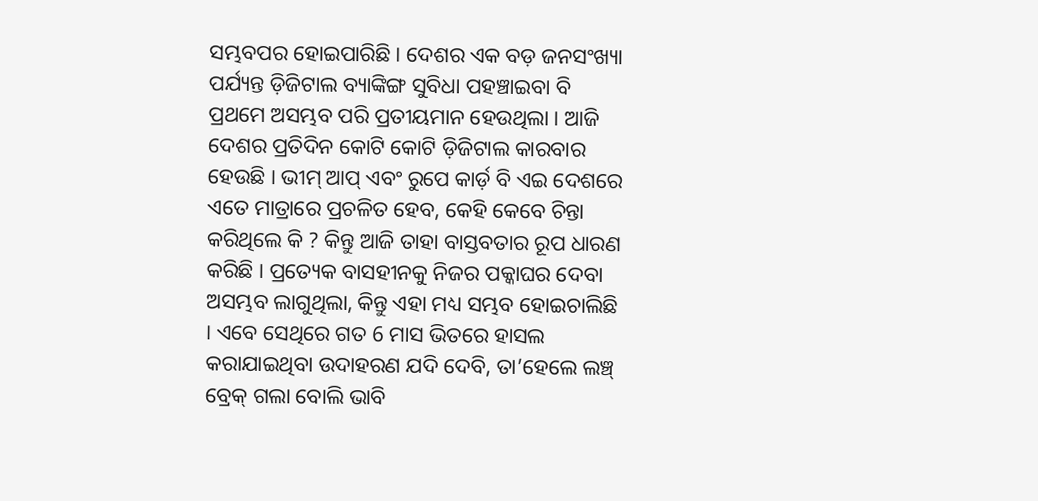ସମ୍ଭବପର ହୋଇପାରିଛି । ଦେଶର ଏକ ବଡ଼ ଜନସଂଖ୍ୟା ପର୍ଯ୍ୟନ୍ତ ଡ଼ିଜିଟାଲ ବ୍ୟାଙ୍କିଙ୍ଗ ସୁବିଧା ପହଞ୍ଚାଇବା ବି ପ୍ରଥମେ ଅସମ୍ଭବ ପରି ପ୍ରତୀୟମାନ ହେଉଥିଲା । ଆଜି ଦେଶର ପ୍ରତିଦିନ କୋଟି କୋଟି ଡ଼ିଜିଟାଲ କାରବାର ହେଉଛି । ଭୀମ୍ ଆପ୍ ଏବଂ ରୁପେ କାର୍ଡ଼ ବି ଏଇ ଦେଶରେ ଏତେ ମାତ୍ରାରେ ପ୍ରଚଳିତ ହେବ, କେହି କେବେ ଚିନ୍ତା କରିଥିଲେ କି ? କିନ୍ତୁ ଆଜି ତାହା ବାସ୍ତବତାର ରୂପ ଧାରଣ କରିଛି । ପ୍ରତ୍ୟେକ ବାସହୀନକୁ ନିଜର ପକ୍କାଘର ଦେବା ଅସମ୍ଭବ ଲାଗୁଥିଲା, କିନ୍ତୁ ଏହା ମଧ୍ୟ ସମ୍ଭବ ହୋଇଚାଲିଛି । ଏବେ ସେଥିରେ ଗତ 6 ମାସ ଭିତରେ ହାସଲ କରାଯାଇଥିବା ଉଦାହରଣ ଯଦି ଦେବି, ତା’ହେଲେ ଲଞ୍ଚ୍ ବ୍ରେକ୍ ଗଲା ବୋଲି ଭାବି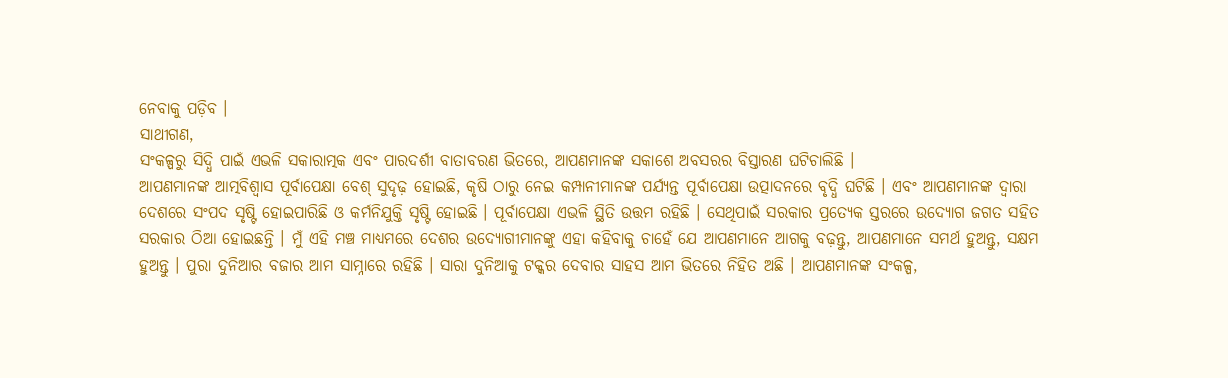ନେବାକୁ ପଡ଼ିବ ।
ସାଥୀଗଣ,
ସଂକଳ୍ପରୁ ସିଦ୍ଧି ପାଇଁ ଏଭଳି ସକାରାତ୍ମକ ଏବଂ ପାରଦର୍ଶୀ ବାତାବରଣ ଭିତରେ, ଆପଣମାନଙ୍କ ସକାଶେ ଅବସରର ବିସ୍ତାରଣ ଘଟିଚାଲିଛି ।
ଆପଣମାନଙ୍କ ଆତ୍ମବିଶ୍ୱାସ ପୂର୍ବାପେକ୍ଷା ବେଶ୍ ସୁଦୃଢ଼ ହୋଇଛି, କୃଷି ଠାରୁ ନେଇ କମ୍ପାନୀମାନଙ୍କ ପର୍ଯ୍ୟନ୍ତ ପୂର୍ବାପେକ୍ଷା ଉତ୍ପାଦନରେ ବୃଦ୍ଧି ଘଟିଛି । ଏବଂ ଆପଣମାନଙ୍କ ଦ୍ୱାରା ଦେଶରେ ସଂପଦ ସୃଷ୍ଟି ହୋଇପାରିଛି ଓ କର୍ମନିଯୁକ୍ତି ସୃଷ୍ଟି ହୋଇଛି । ପୂର୍ବାପେକ୍ଷା ଏଭଳି ସ୍ଥିତି ଉତ୍ତମ ରହିଛି । ସେଥିପାଇଁ ସରକାର ପ୍ରତ୍ୟେକ ସ୍ତରରେ ଉଦ୍ୟୋଗ ଜଗତ ସହିତ ସରକାର ଠିଆ ହୋଇଛନ୍ତି । ମୁଁ ଏହି ମଞ୍ଚ ମାଧ୍ୟମରେ ଦେଶର ଉଦ୍ୟୋଗୀମାନଙ୍କୁ ଏହା କହିବାକୁ ଚାହେଁ ଯେ ଆପଣମାନେ ଆଗକୁ ବଢ଼ନ୍ତୁ, ଆପଣମାନେ ସମର୍ଥ ହୁଅନ୍ତୁ, ସକ୍ଷମ ହୁଅନ୍ତୁ । ପୁରା ଦୁନିଆର ବଜାର ଆମ ସାମ୍ନାରେ ରହିଛି । ସାରା ଦୁନିଆକୁ ଟକ୍କର ଦେବାର ସାହସ ଆମ ଭିତରେ ନିହିତ ଅଛି । ଆପଣମାନଙ୍କ ସଂକଳ୍ପ,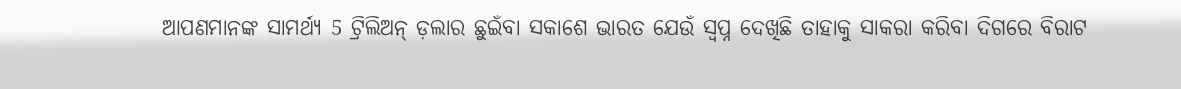ଆପଣମାନଙ୍କ ସାମର୍ଥ୍ୟ 5 ଟ୍ରିଲିଅନ୍ ଡ଼ଲାର ଛୁଇଁବା ସକାଶେ ଭାରତ ଯେଉଁ ସ୍ୱପ୍ନ ଦେଖିଛି ତାହାକୁ ସାକରା କରିବା ଦିଗରେ ବିରାଟ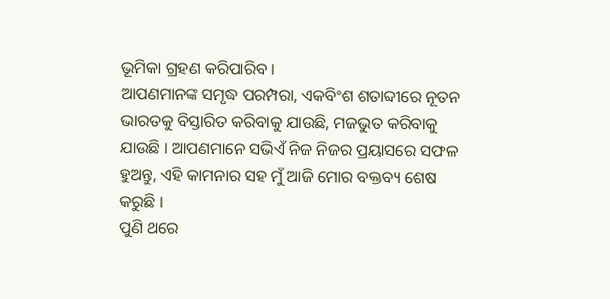ଭୂମିକା ଗ୍ରହଣ କରିପାରିବ ।
ଆପଣମାନଙ୍କ ସମୃଦ୍ଧ ପରମ୍ପରା, ଏକବିଂଶ ଶତାବ୍ଦୀରେ ନୂତନ ଭାରତକୁ ବିସ୍ତାରିତ କରିବାକୁ ଯାଉଛି, ମଜଭୁତ କରିବାକୁ ଯାଉଛି । ଆପଣମାନେ ସଭିଏଁ ନିଜ ନିଜର ପ୍ରୟାସରେ ସଫଳ ହୁଅନ୍ତୁ, ଏହି କାମନାର ସହ ମୁଁ ଆଜି ମୋର ବକ୍ତବ୍ୟ ଶେଷ କରୁଛି ।
ପୁଣି ଥରେ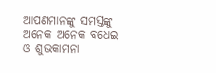ଆପଣମାନଙ୍କୁ ସମସ୍ତଙ୍କୁ ଅନେକ ଅନେକ ବଧେଇ ଓ ଶୁଭକାମନା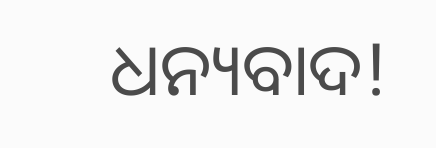ଧନ୍ୟବାଦ!